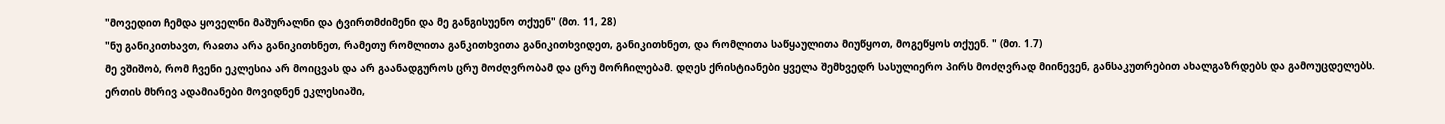"მოვედით ჩემდა ყოველნი მაშურალნი და ტვირთმძიმენი და მე განგისუენო თქუენ" (მთ. 11, 28)
"ნუ განიკითხავთ, რაჲთა არა განიკითხნეთ, რამეთუ რომლითა განკითხვითა განიკითხვიდეთ, განიკითხნეთ, და რომლითა საწყაულითა მიუწყოთ, მოგეწყოს თქუენ. " (მთ. 1.7)
მე ვშიშობ, რომ ჩვენი ეკლესია არ მოიცვას და არ გაანადგუროს ცრუ მოძღვრობამ და ცრუ მორჩილებამ. დღეს ქრისტიანები ყველა შემხვედრ სასულიერო პირს მოძღვრად მიინევენ, განსაკუთრებით ახალგაზრდებს და გამოუცდელებს. ერთის მხრივ ადამიანები მოვიდნენ ეკლესიაში,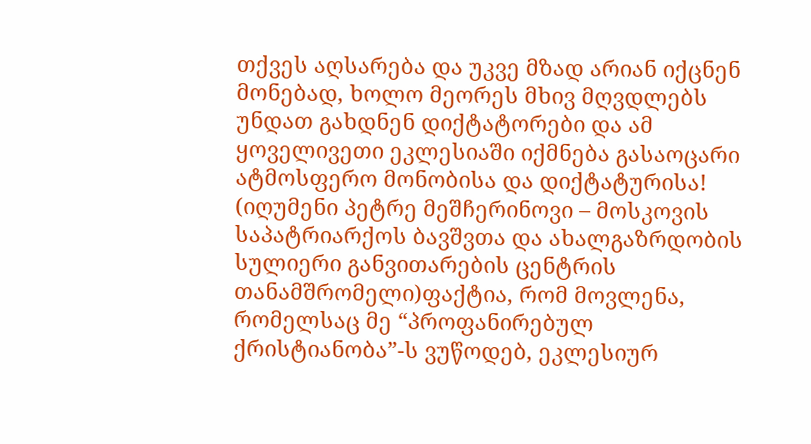თქვეს აღსარება და უკვე მზად არიან იქცნენ მონებად, ხოლო მეორეს მხივ მღვდლებს უნდათ გახდნენ დიქტატორები და ამ ყოველივეთი ეკლესიაში იქმნება გასაოცარი ატმოსფერო მონობისა და დიქტატურისა!
(იღუმენი პეტრე მეშჩერინოვი – მოსკოვის საპატრიარქოს ბავშვთა და ახალგაზრდობის სულიერი განვითარების ცენტრის თანამშრომელი)ფაქტია, რომ მოვლენა, რომელსაც მე “პროფანირებულ ქრისტიანობა”-ს ვუწოდებ, ეკლესიურ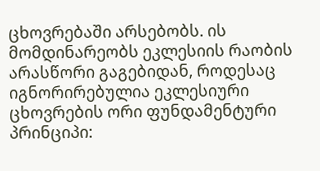ცხოვრებაში არსებობს. ის მომდინარეობს ეკლესიის რაობის არასწორი გაგებიდან, როდესაც იგნორირებულია ეკლესიური ცხოვრების ორი ფუნდამენტური პრინციპი: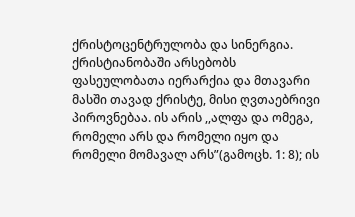ქრისტოცენტრულობა და სინერგია. ქრისტიანობაში არსებობს ფასეულობათა იერარქია და მთავარი მასში თავად ქრისტე, მისი ღვთაებრივი პიროვნებაა. ის არის ,,ალფა და ომეგა, რომელი არს და რომელი იყო და რომელი მომავალ არს”(გამოცხ. 1: 8); ის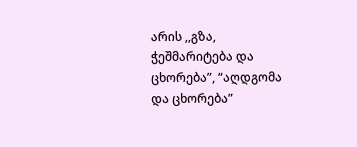არის ,,გზა, ჭეშმარიტება და ცხორება”, “აღდგომა და ცხორება”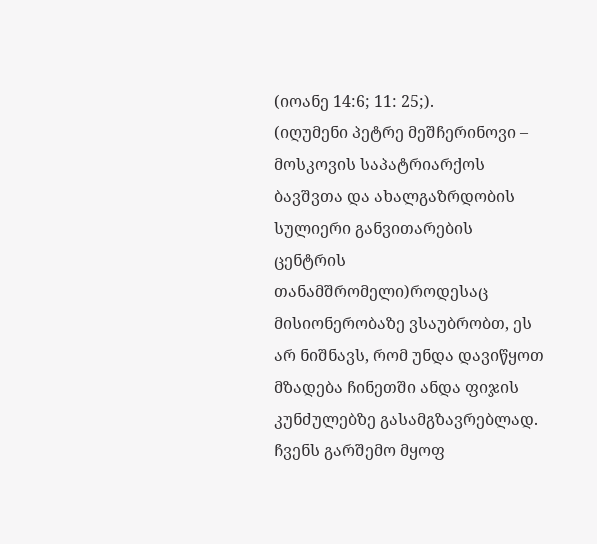(იოანე 14:6; 11: 25;).
(იღუმენი პეტრე მეშჩერინოვი – მოსკოვის საპატრიარქოს ბავშვთა და ახალგაზრდობის სულიერი განვითარების ცენტრის თანამშრომელი)როდესაც მისიონერობაზე ვსაუბრობთ, ეს არ ნიშნავს, რომ უნდა დავიწყოთ მზადება ჩინეთში ანდა ფიჯის კუნძულებზე გასამგზავრებლად. ჩვენს გარშემო მყოფ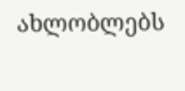ახლობლებს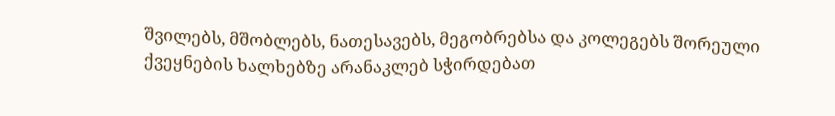შვილებს, მშობლებს, ნათესავებს, მეგობრებსა და კოლეგებს შორეული ქვეყნების ხალხებზე არანაკლებ სჭირდებათ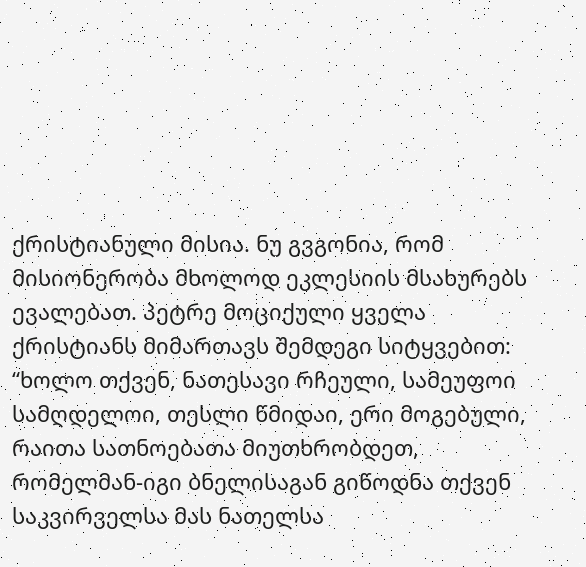ქრისტიანული მისია. ნუ გვგონია, რომ მისიონერობა მხოლოდ ეკლესიის მსახურებს ევალებათ. პეტრე მოციქული ყველა ქრისტიანს მიმართავს შემდეგი სიტყვებით: “ხოლო თქვენ, ნათესავი რჩეული, სამეუფოი სამღდელოი, თესლი წმიდაი, ერი მოგებული, რაითა სათნოებათა მიუთხრობდეთ, რომელმან-იგი ბნელისაგან გიწოდნა თქვენ საკვირველსა მას ნათელსა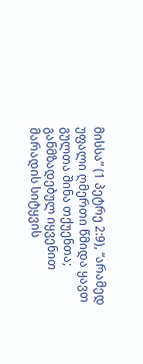მისსა” (1 პეტრე 2:9), “არამედ უფალი ღმერთი წმიდა ყავთ გულთა შინა თქუენთა; განმზადებულ იყვენით მარადის სიტყვის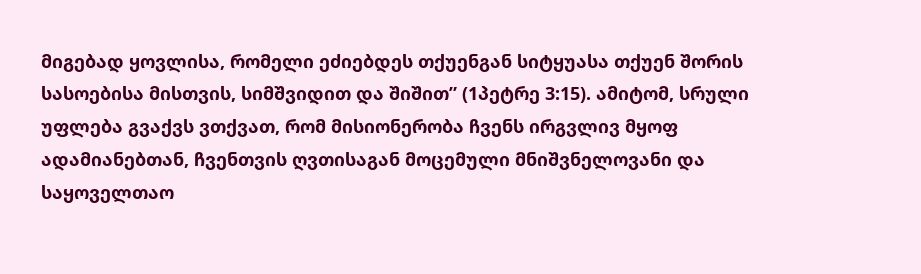მიგებად ყოვლისა, რომელი ეძიებდეს თქუენგან სიტყუასა თქუენ შორის სასოებისა მისთვის, სიმშვიდით და შიშით” (1პეტრე 3:15). ამიტომ, სრული უფლება გვაქვს ვთქვათ, რომ მისიონერობა ჩვენს ირგვლივ მყოფ ადამიანებთან, ჩვენთვის ღვთისაგან მოცემული მნიშვნელოვანი და საყოველთაო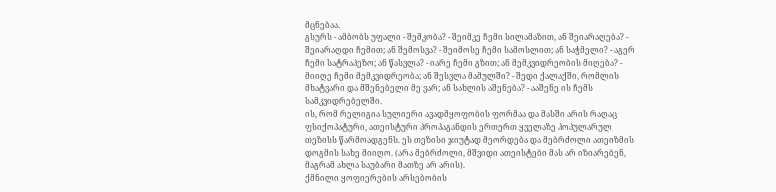მცნებაა.
გსურს - ამბობს უფალი - შემკობა? - შეიმკე ჩემი სილამაზით, ან შეიარაღება? - შეიარაღდი ჩემით; ან შემოსვა? - შეიმოსე ჩემი სამოსლით; ან საჭმელი? - აგერ ჩემი სატრაპეზო; ან წასვლა? - იარე ჩემი გზით; ან მემკვიდრეობის მიღება? - მიიღე ჩემი მემკვიდრეობა; ან შესვლა მამულში? - შედი ქალაქში, რომლის მხატვარი და მშენებელი მე ვარ; ან სახლის აშენება? - ააშენე ის ჩემს სამკვიდრებელში.
ის, რომ რელიგია სულიერი ავადმყოფობის ფორმაა და მასში არის რაღაც ფსიქოპატური, ათეისტური პროპაგანდის ერთერთ ყველაზე პოპულარულ თეზისს წარმოადგენს. ეს თეზისი ჯიუტად მეორდება და მებრძოლი ათეიზმის დოგმის სახე მიიღო. (არა მებრძოლი, მშვიდი ათეისტები მას არ იზიარებენ, მაგრამ ახლა საუბარი მათზე არ არის).
ქმნილი ყოფიერების არსებობის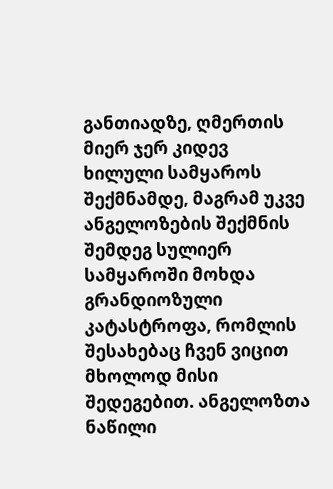განთიადზე, ღმერთის მიერ ჯერ კიდევ ხილული სამყაროს შექმნამდე, მაგრამ უკვე ანგელოზების შექმნის შემდეგ სულიერ სამყაროში მოხდა გრანდიოზული კატასტროფა, რომლის შესახებაც ჩვენ ვიცით მხოლოდ მისი შედეგებით. ანგელოზთა ნაწილი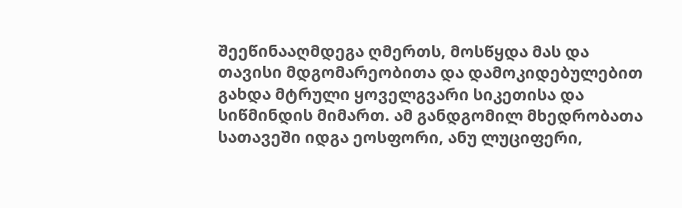შეეწინააღმდეგა ღმერთს, მოსწყდა მას და თავისი მდგომარეობითა და დამოკიდებულებით გახდა მტრული ყოველგვარი სიკეთისა და სიწმინდის მიმართ. ამ განდგომილ მხედრობათა სათავეში იდგა ეოსფორი, ანუ ლუციფერი,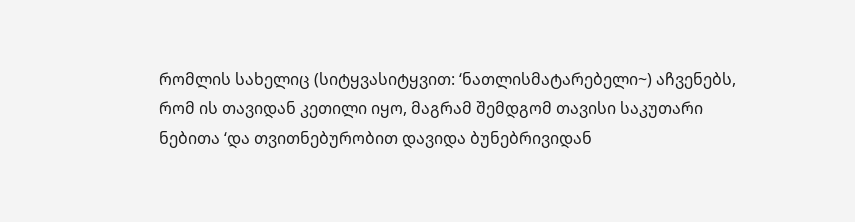რომლის სახელიც (სიტყვასიტყვით: ‘ნათლისმატარებელი~) აჩვენებს, რომ ის თავიდან კეთილი იყო, მაგრამ შემდგომ თავისი საკუთარი ნებითა ‘და თვითნებურობით დავიდა ბუნებრივიდან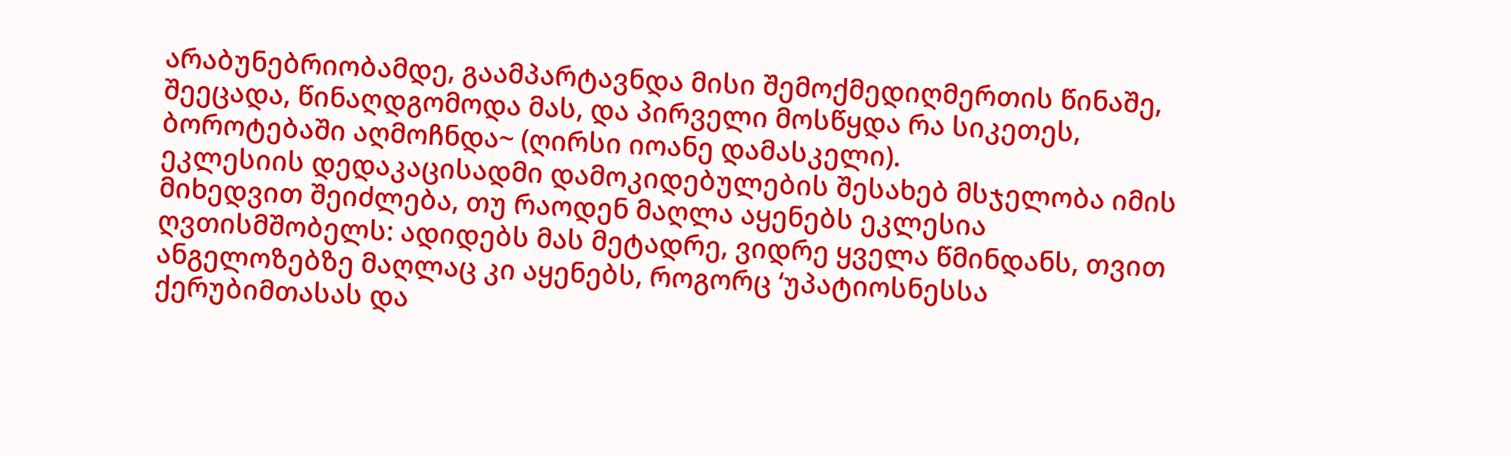არაბუნებრიობამდე, გაამპარტავნდა მისი შემოქმედიღმერთის წინაშე, შეეცადა, წინაღდგომოდა მას, და პირველი მოსწყდა რა სიკეთეს, ბოროტებაში აღმოჩნდა~ (ღირსი იოანე დამასკელი).
ეკლესიის დედაკაცისადმი დამოკიდებულების შესახებ მსჯელობა იმის მიხედვით შეიძლება, თუ რაოდენ მაღლა აყენებს ეკლესია ღვთისმშობელს: ადიდებს მას მეტადრე, ვიდრე ყველა წმინდანს, თვით ანგელოზებზე მაღლაც კი აყენებს, როგორც ‘უპატიოსნესსა ქერუბიმთასას და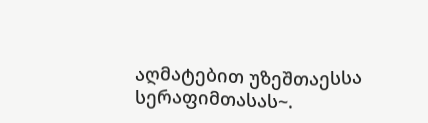აღმატებით უზეშთაესსა სერაფიმთასას~.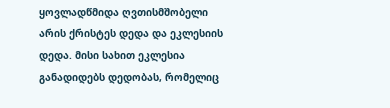ყოვლადწმიდა ღვთისმშობელი არის ქრისტეს დედა და ეკლესიის დედა. მისი სახით ეკლესია განადიდებს დედობას, რომელიც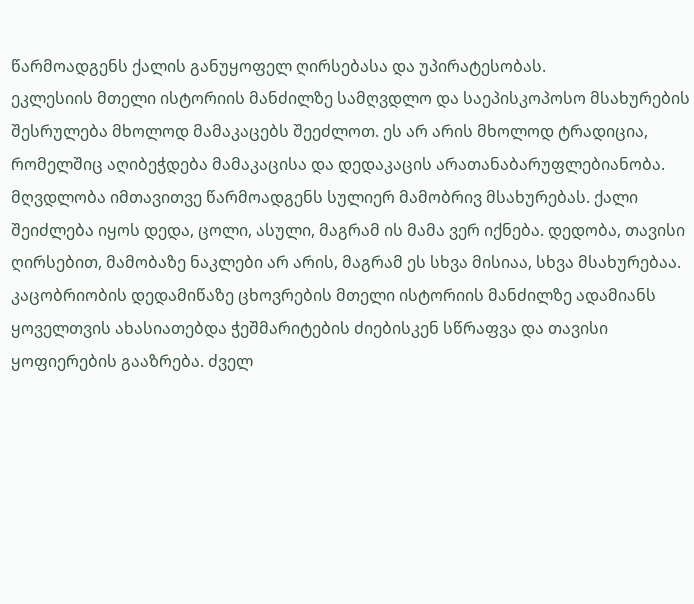წარმოადგენს ქალის განუყოფელ ღირსებასა და უპირატესობას.
ეკლესიის მთელი ისტორიის მანძილზე სამღვდლო და საეპისკოპოსო მსახურების შესრულება მხოლოდ მამაკაცებს შეეძლოთ. ეს არ არის მხოლოდ ტრადიცია, რომელშიც აღიბეჭდება მამაკაცისა და დედაკაცის არათანაბარუფლებიანობა. მღვდლობა იმთავითვე წარმოადგენს სულიერ მამობრივ მსახურებას. ქალი შეიძლება იყოს დედა, ცოლი, ასული, მაგრამ ის მამა ვერ იქნება. დედობა, თავისი ღირსებით, მამობაზე ნაკლები არ არის, მაგრამ ეს სხვა მისიაა, სხვა მსახურებაა.
კაცობრიობის დედამიწაზე ცხოვრების მთელი ისტორიის მანძილზე ადამიანს ყოველთვის ახასიათებდა ჭეშმარიტების ძიებისკენ სწრაფვა და თავისი ყოფიერების გააზრება. ძველ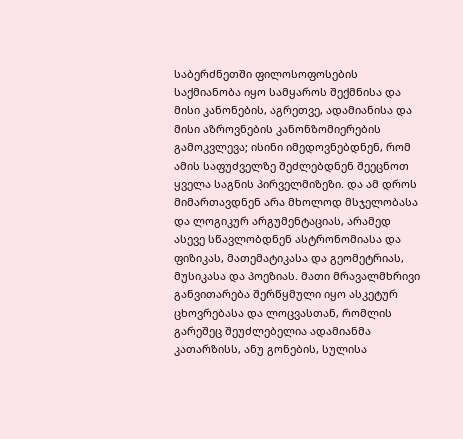საბერძნეთში ფილოსოფოსების საქმიანობა იყო სამყაროს შექმნისა და მისი კანონების, აგრეთვე, ადამიანისა და მისი აზროვნების კანონზომიერების გამოკვლევა; ისინი იმედოვნებდნენ, რომ ამის საფუძველზე შეძლებდნენ შეეცნოთ ყველა საგნის პირველმიზეზი. და ამ დროს მიმართავდნენ არა მხოლოდ მსჯელობასა და ლოგიკურ არგუმენტაციას, არამედ ასევე სწავლობდნენ ასტრონომიასა და ფიზიკას, მათემატიკასა და გეომეტრიას, მუსიკასა და პოეზიას. მათი მრავალმხრივი განვითარება შერწყმული იყო ასკეტურ ცხოვრებასა და ლოცვასთან, რომლის გარეშეც შეუძლებელია ადამიანმა კათარზისს, ანუ გონების, სულისა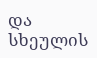და სხეულის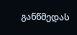განწმედას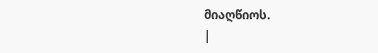მიაღწიოს.
|